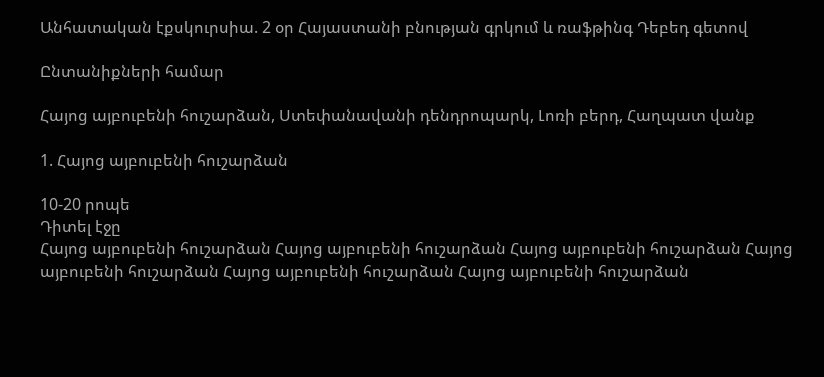Անհատական էքսկուրսիա. 2 օր Հայաստանի բնության գրկում և ռաֆթինգ Դեբեդ գետով

Ընտանիքների համար

Հայոց այբուբենի հուշարձան, Ստեփանավանի դենդրոպարկ, Լոռի բերդ, Հաղպատ վանք

1. Հայոց այբուբենի հուշարձան

10-20 րոպե
Դիտել էջը
Հայոց այբուբենի հուշարձան Հայոց այբուբենի հուշարձան Հայոց այբուբենի հուշարձան Հայոց այբուբենի հուշարձան Հայոց այբուբենի հուշարձան Հայոց այբուբենի հուշարձան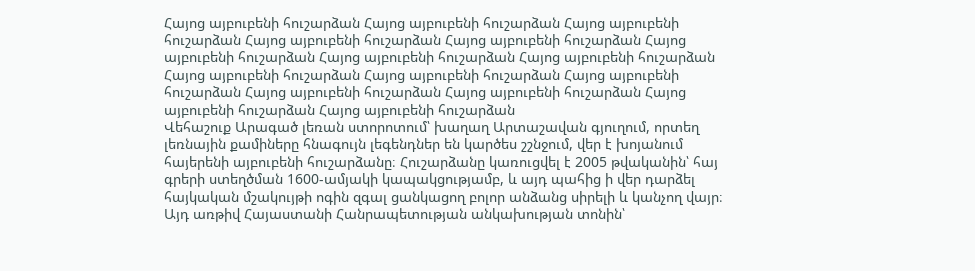Հայոց այբուբենի հուշարձան Հայոց այբուբենի հուշարձան Հայոց այբուբենի հուշարձան Հայոց այբուբենի հուշարձան Հայոց այբուբենի հուշարձան Հայոց այբուբենի հուշարձան Հայոց այբուբենի հուշարձան Հայոց այբուբենի հուշարձան Հայոց այբուբենի հուշարձան Հայոց այբուբենի հուշարձան Հայոց այբուբենի հուշարձան Հայոց այբուբենի հուշարձան Հայոց այբուբենի հուշարձան Հայոց այբուբենի հուշարձան Հայոց այբուբենի հուշարձան
Վեհաշուք Արագած լեռան ստորոտում՝ խաղաղ Արտաշավան գյուղում, որտեղ լեռնային քամիները հնագույն լեգենդներ են կարծես շշնջում, վեր է խոյանում հայերենի այբուբենի հուշարձանը։ Հուշարձանը կառուցվել է 2005 թվականին՝ հայ գրերի ստեղծման 1600-ամյակի կապակցությամբ, և այդ պահից ի վեր դարձել հայկական մշակույթի ոգին զգալ ցանկացող բոլոր անձանց սիրելի և կանչող վայր։ Այդ առթիվ Հայաստանի Հանրապետության անկախության տոնին՝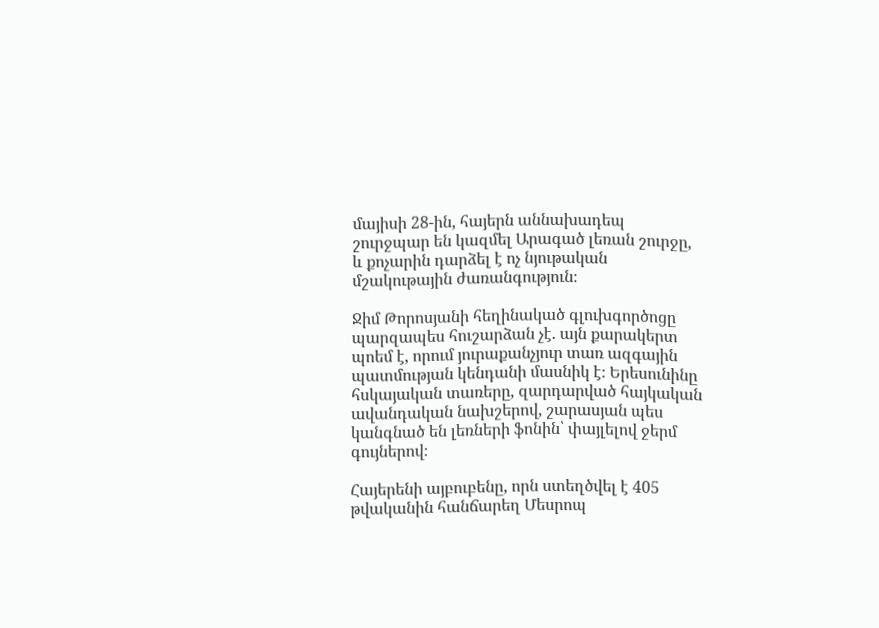մայիսի 28-ին, հայերն աննախադեպ շուրջպար են կազմել Արագած լեռան շուրջը, և քոչարին դարձել է ոչ նյութական մշակութային ժառանգություն։

Ջիմ Թորոսյանի հեղինակած գլուխգործոցը պարզապես հուշարձան չէ. այն քարակերտ պոեմ է, որում յուրաքանչյուր տառ ազգային պատմության կենդանի մասնիկ է։ Երեսունինը հսկայական տառերը, զարդարված հայկական ավանդական նախշերով, շարասյան պես կանգնած են լեռների ֆոնին՝ փայլելով ջերմ գույներով։

Հայերենի այբուբենը, որն ստեղծվել է 405 թվականին հանճարեղ Մեսրոպ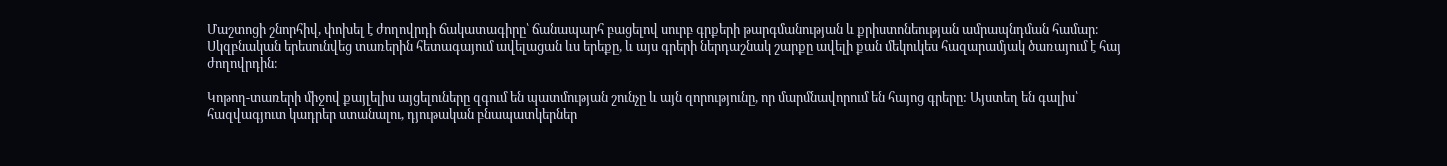Մաշտոցի շնորհիվ, փոխել է ժողովրդի ճակատագիրը՝ ճանապարհ բացելով սուրբ գրքերի թարգմանության և քրիստոնեության ամրապնդման համար։ Սկզբնական երեսունվեց տառերին հետագայում ավելացան ևս երեքը, և այս գրերի ներդաշնակ շարքը ավելի քան մեկուկես հազարամյակ ծառայում է հայ ժողովրդին։

Կոթող-տառերի միջով քայլելիս այցելուները զգում են պատմության շունչը և այն զորությունը, որ մարմնավորում են հայոց գրերը: Այստեղ են գալիս՝ հազվագյուտ կադրեր ստանալու, դյութական բնապատկերներ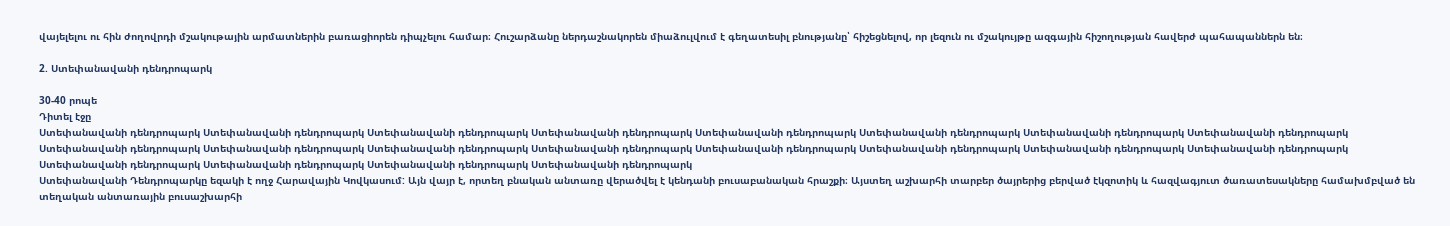վայելելու ու հին ժողովրդի մշակութային արմատներին բառացիորեն դիպչելու համար։ Հուշարձանը ներդաշնակորեն միաձուլվում է գեղատեսիլ բնությանը՝ հիշեցնելով, որ լեզուն ու մշակույթը ազգային հիշողության հավերժ պահապաններն են։

2. Ստեփանավանի դենդրոպարկ

30-40 րոպե
Դիտել էջը
Ստեփանավանի դենդրոպարկ Ստեփանավանի դենդրոպարկ Ստեփանավանի դենդրոպարկ Ստեփանավանի դենդրոպարկ Ստեփանավանի դենդրոպարկ Ստեփանավանի դենդրոպարկ Ստեփանավանի դենդրոպարկ Ստեփանավանի դենդրոպարկ Ստեփանավանի դենդրոպարկ Ստեփանավանի դենդրոպարկ Ստեփանավանի դենդրոպարկ Ստեփանավանի դենդրոպարկ Ստեփանավանի դենդրոպարկ Ստեփանավանի դենդրոպարկ Ստեփանավանի դենդրոպարկ Ստեփանավանի դենդրոպարկ Ստեփանավանի դենդրոպարկ Ստեփանավանի դենդրոպարկ Ստեփանավանի դենդրոպարկ Ստեփանավանի դենդրոպարկ
Ստեփանավանի Դենդրոպարկը եզակի է ողջ Հարավային Կովկասում: Այն վայր է, որտեղ բնական անտառը վերածվել է կենդանի բուսաբանական հրաշքի։ Այստեղ աշխարհի տարբեր ծայրերից բերված էկզոտիկ և հազվագյուտ ծառատեսակները համախմբված են տեղական անտառային բուսաշխարհի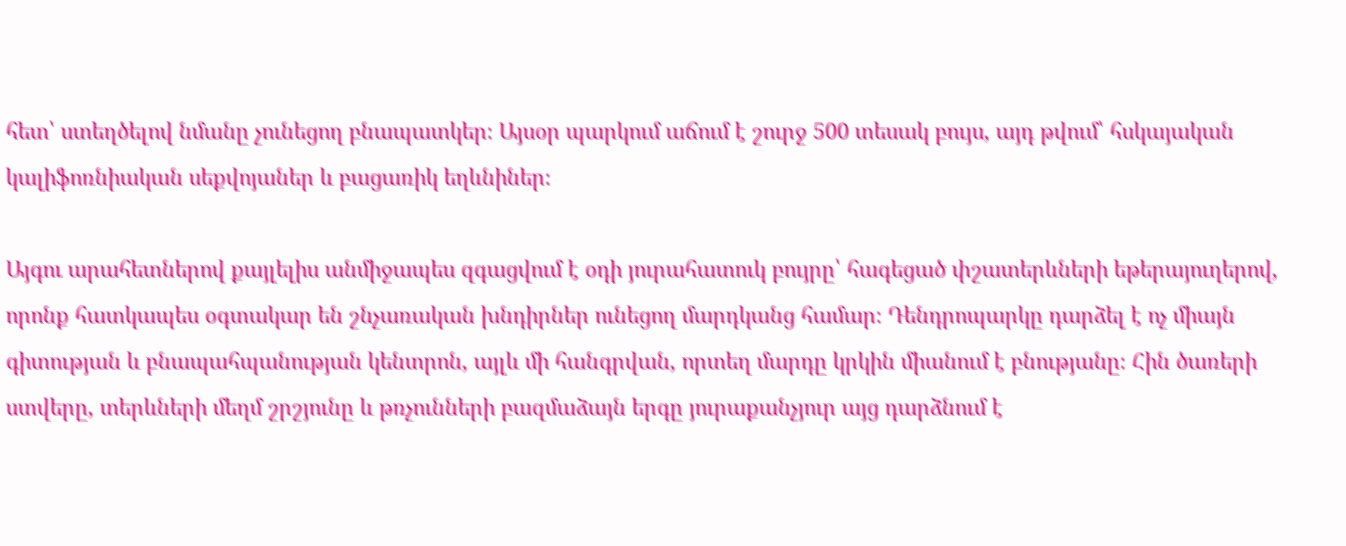հետ՝ ստեղծելով նմանը չունեցող բնապատկեր։ Այսօր պարկում աճում է շուրջ 500 տեսակ բույս, այդ թվում՝ հսկայական կալիֆոռնիական սեքվոյաներ և բացառիկ եղևնիներ։

Այգու արահետներով քայլելիս անմիջապես զգացվում է օդի յուրահատուկ բույրը՝ հագեցած փշատերևների եթերայուղերով, որոնք հատկապես օգտակար են շնչառական խնդիրներ ունեցող մարդկանց համար։ Դենդրոպարկը դարձել է ոչ միայն գիտության և բնապահպանության կենտրոն, այլև մի հանգրվան, որտեղ մարդը կրկին միանում է բնությանը։ Հին ծառերի ստվերը, տերևների մեղմ շրշյունը և թռչունների բազմաձայն երգը յուրաքանչյուր այց դարձնում է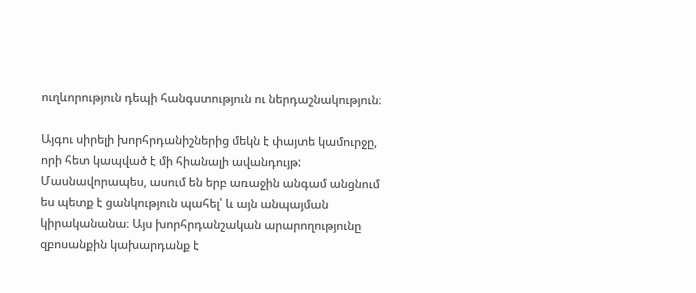ուղևորություն դեպի հանգստություն ու ներդաշնակություն։

Այգու սիրելի խորհրդանիշներից մեկն է փայտե կամուրջը, որի հետ կապված է մի հիանալի ավանդույթ: Մասնավորապես, ասում են երբ առաջին անգամ անցնում ես պետք է ցանկություն պահել՝ և այն անպայման կիրականանա։ Այս խորհրդանշական արարողությունը զբոսանքին կախարդանք է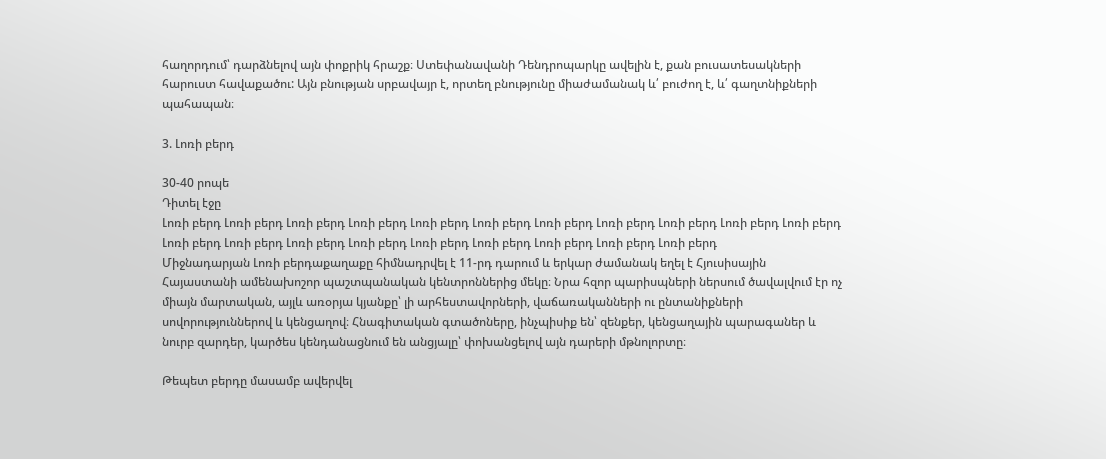հաղորդում՝ դարձնելով այն փոքրիկ հրաշք։ Ստեփանավանի Դենդրոպարկը ավելին է, քան բուսատեսակների հարուստ հավաքածու: Այն բնության սրբավայր է, որտեղ բնությունը միաժամանակ և՛ բուժող է, և՛ գաղտնիքների պահապան։

3. Լոռի բերդ

30-40 րոպե
Դիտել էջը
Լոռի բերդ Լոռի բերդ Լոռի բերդ Լոռի բերդ Լոռի բերդ Լոռի բերդ Լոռի բերդ Լոռի բերդ Լոռի բերդ Լոռի բերդ Լոռի բերդ Լոռի բերդ Լոռի բերդ Լոռի բերդ Լոռի բերդ Լոռի բերդ Լոռի բերդ Լոռի բերդ Լոռի բերդ Լոռի բերդ
Միջնադարյան Լոռի բերդաքաղաքը հիմնադրվել է 11-րդ դարում և երկար ժամանակ եղել է Հյուսիսային Հայաստանի ամենախոշոր պաշտպանական կենտրոններից մեկը։ Նրա հզոր պարիսպների ներսում ծավալվում էր ոչ միայն մարտական, այլև առօրյա կյանքը՝ լի արհեստավորների, վաճառականների ու ընտանիքների սովորություններով և կենցաղով։ Հնագիտական գտածոները, ինչպիսիք են՝ զենքեր, կենցաղային պարագաներ և նուրբ զարդեր, կարծես կենդանացնում են անցյալը՝ փոխանցելով այն դարերի մթնոլորտը։

Թեպետ բերդը մասամբ ավերվել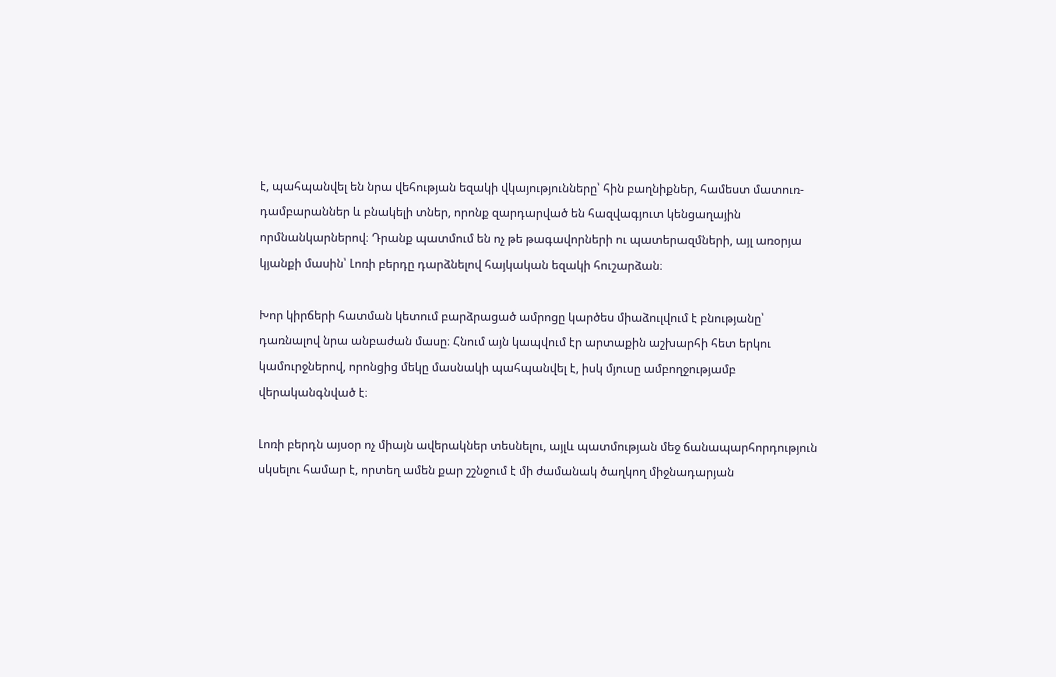է, պահպանվել են նրա վեհության եզակի վկայությունները՝ հին բաղնիքներ, համեստ մատուռ-դամբարաններ և բնակելի տներ, որոնք զարդարված են հազվագյուտ կենցաղային որմնանկարներով։ Դրանք պատմում են ոչ թե թագավորների ու պատերազմների, այլ առօրյա կյանքի մասին՝ Լոռի բերդը դարձնելով հայկական եզակի հուշարձան։

Խոր կիրճերի հատման կետում բարձրացած ամրոցը կարծես միաձուլվում է բնությանը՝ դառնալով նրա անբաժան մասը։ Հնում այն կապվում էր արտաքին աշխարհի հետ երկու կամուրջներով, որոնցից մեկը մասնակի պահպանվել է, իսկ մյուսը ամբողջությամբ վերականգնված է։

Լոռի բերդն այսօր ոչ միայն ավերակներ տեսնելու, այլև պատմության մեջ ճանապարհորդություն սկսելու համար է, որտեղ ամեն քար շշնջում է մի ժամանակ ծաղկող միջնադարյան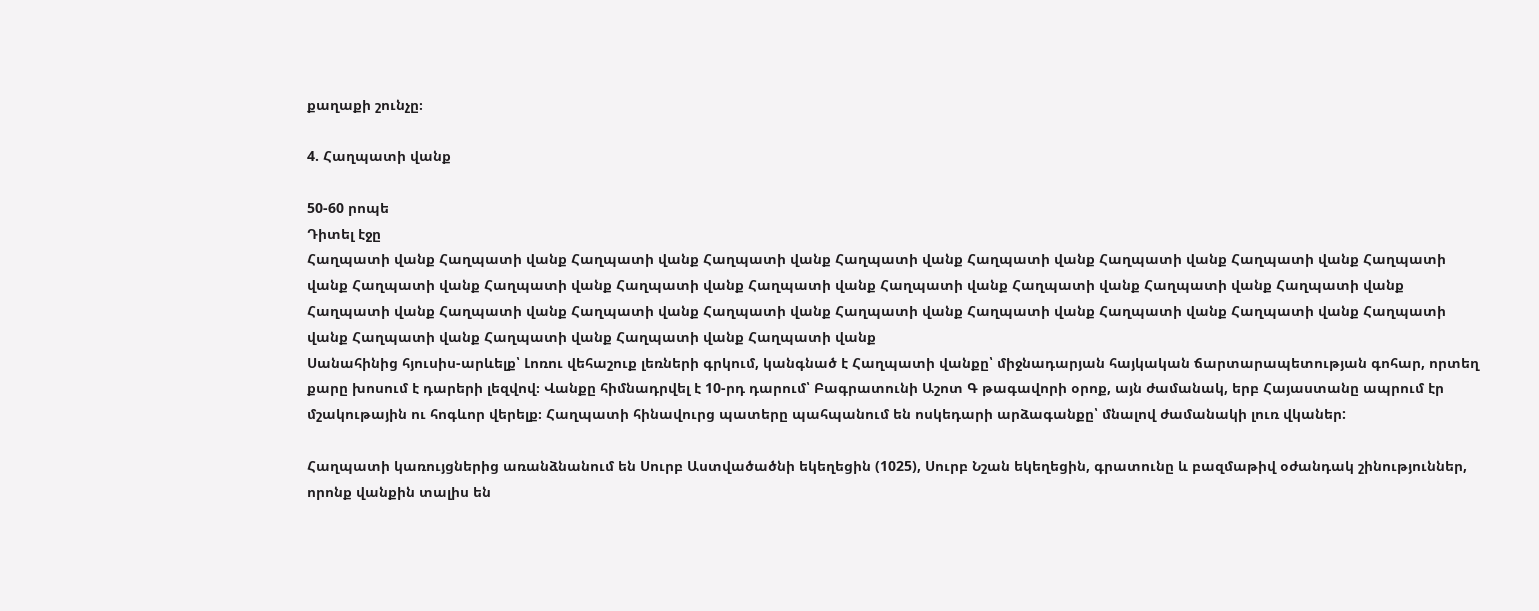քաղաքի շունչը։

4. Հաղպատի վանք

50-60 րոպե
Դիտել էջը
Հաղպատի վանք Հաղպատի վանք Հաղպատի վանք Հաղպատի վանք Հաղպատի վանք Հաղպատի վանք Հաղպատի վանք Հաղպատի վանք Հաղպատի վանք Հաղպատի վանք Հաղպատի վանք Հաղպատի վանք Հաղպատի վանք Հաղպատի վանք Հաղպատի վանք Հաղպատի վանք Հաղպատի վանք Հաղպատի վանք Հաղպատի վանք Հաղպատի վանք Հաղպատի վանք Հաղպատի վանք Հաղպատի վանք Հաղպատի վանք Հաղպատի վանք Հաղպատի վանք Հաղպատի վանք Հաղպատի վանք Հաղպատի վանք Հաղպատի վանք
Սանահինից հյուսիս-արևելք՝ Լոռու վեհաշուք լեռների գրկում, կանգնած է Հաղպատի վանքը՝ միջնադարյան հայկական ճարտարապետության գոհար, որտեղ քարը խոսում է դարերի լեզվով։ Վանքը հիմնադրվել է 10-րդ դարում՝ Բագրատունի Աշոտ Գ թագավորի օրոք, այն ժամանակ, երբ Հայաստանը ապրում էր մշակութային ու հոգևոր վերելք։ Հաղպատի հինավուրց պատերը պահպանում են ոսկեդարի արձագանքը՝ մնալով ժամանակի լուռ վկաներ:

Հաղպատի կառույցներից առանձնանում են Սուրբ Աստվածածնի եկեղեցին (1025), Սուրբ Նշան եկեղեցին, գրատունը և բազմաթիվ օժանդակ շինություններ, որոնք վանքին տալիս են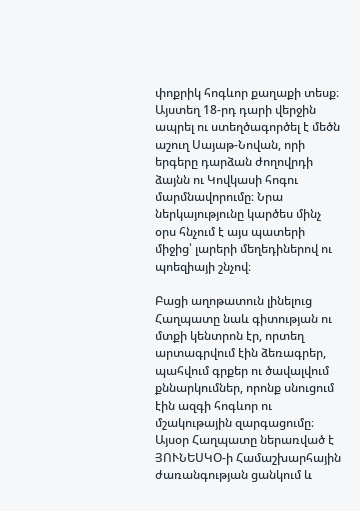փոքրիկ հոգևոր քաղաքի տեսք։ Այստեղ 18-րդ դարի վերջին ապրել ու ստեղծագործել է մեծն աշուղ Սայաթ-Նովան, որի երգերը դարձան ժողովրդի ձայնն ու Կովկասի հոգու մարմնավորումը։ Նրա ներկայությունը կարծես մինչ օրս հնչում է այս պատերի միջից՝ լարերի մեղեդիներով ու պոեզիայի շնչով։

Բացի աղոթատուն լինելուց Հաղպատը նաև գիտության ու մտքի կենտրոն էր, որտեղ արտագրվում էին ձեռագրեր, պահվում գրքեր ու ծավալվում քննարկումներ, որոնք սնուցում էին ազգի հոգևոր ու մշակութային զարգացումը։ Այսօր Հաղպատը ներառված է ՅՈՒՆԵՍԿՕ-ի Համաշխարհային ժառանգության ցանկում և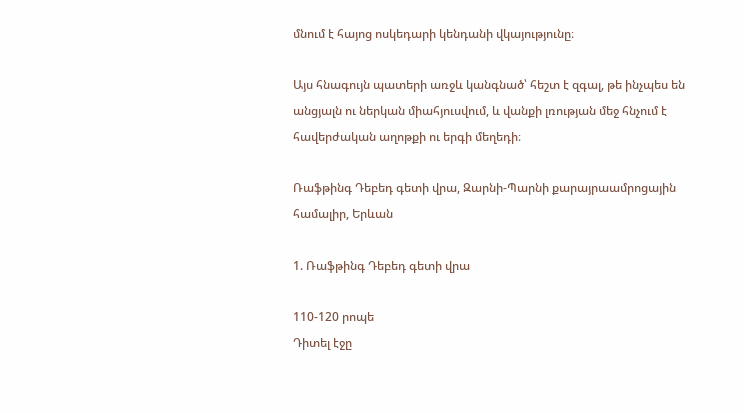մնում է հայոց ոսկեդարի կենդանի վկայությունը։

Այս հնագույն պատերի առջև կանգնած՝ հեշտ է զգալ, թե ինչպես են անցյալն ու ներկան միահյուսվում, և վանքի լռության մեջ հնչում է հավերժական աղոթքի ու երգի մեղեդի։

Ռաֆթինգ Դեբեդ գետի վրա, Զարնի-Պարնի քարայրաամրոցային համալիր, Երևան

1. Ռաֆթինգ Դեբեդ գետի վրա

110-120 րոպե
Դիտել էջը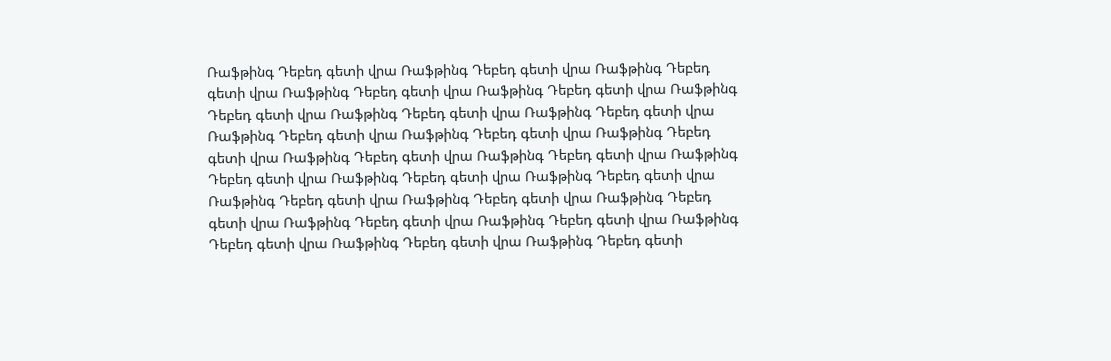Ռաֆթինգ Դեբեդ գետի վրա Ռաֆթինգ Դեբեդ գետի վրա Ռաֆթինգ Դեբեդ գետի վրա Ռաֆթինգ Դեբեդ գետի վրա Ռաֆթինգ Դեբեդ գետի վրա Ռաֆթինգ Դեբեդ գետի վրա Ռաֆթինգ Դեբեդ գետի վրա Ռաֆթինգ Դեբեդ գետի վրա Ռաֆթինգ Դեբեդ գետի վրա Ռաֆթինգ Դեբեդ գետի վրա Ռաֆթինգ Դեբեդ գետի վրա Ռաֆթինգ Դեբեդ գետի վրա Ռաֆթինգ Դեբեդ գետի վրա Ռաֆթինգ Դեբեդ գետի վրա Ռաֆթինգ Դեբեդ գետի վրա Ռաֆթինգ Դեբեդ գետի վրա Ռաֆթինգ Դեբեդ գետի վրա Ռաֆթինգ Դեբեդ գետի վրա Ռաֆթինգ Դեբեդ գետի վրա Ռաֆթինգ Դեբեդ գետի վրա Ռաֆթինգ Դեբեդ գետի վրա Ռաֆթինգ Դեբեդ գետի վրա Ռաֆթինգ Դեբեդ գետի վրա Ռաֆթինգ Դեբեդ գետի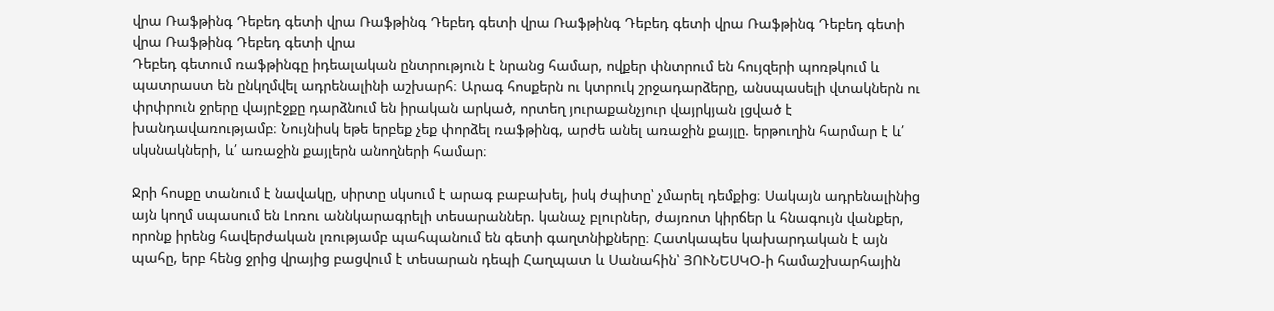վրա Ռաֆթինգ Դեբեդ գետի վրա Ռաֆթինգ Դեբեդ գետի վրա Ռաֆթինգ Դեբեդ գետի վրա Ռաֆթինգ Դեբեդ գետի վրա Ռաֆթինգ Դեբեդ գետի վրա
Դեբեդ գետում ռաֆթինգը իդեալական ընտրություն է նրանց համար, ովքեր փնտրում են հույզերի պոռթկում և պատրաստ են ընկղմվել ադրենալինի աշխարհ։ Արագ հոսքերն ու կտրուկ շրջադարձերը, անսպասելի վտակներն ու փրփրուն ջրերը վայրէջքը դարձնում են իրական արկած, որտեղ յուրաքանչյուր վայրկյան լցված է խանդավառությամբ։ Նույնիսկ եթե երբեք չեք փորձել ռաֆթինգ, արժե անել առաջին քայլը. երթուղին հարմար է և՛ սկսնակների, և՛ առաջին քայլերն անողների համար։

Ջրի հոսքը տանում է նավակը, սիրտը սկսում է արագ բաբախել, իսկ ժպիտը՝ չմարել դեմքից։ Սակայն ադրենալինից այն կողմ սպասում են Լոռու աննկարագրելի տեսարաններ. կանաչ բլուրներ, ժայռոտ կիրճեր և հնագույն վանքեր, որոնք իրենց հավերժական լռությամբ պահպանում են գետի գաղտնիքները։ Հատկապես կախարդական է այն պահը, երբ հենց ջրից վրայից բացվում է տեսարան դեպի Հաղպատ և Սանահին՝ ՅՈՒՆԵՍԿՕ-ի համաշխարհային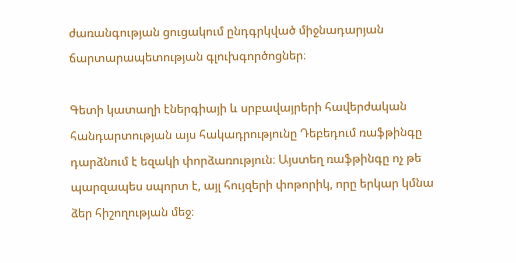ժառանգության ցուցակում ընդգրկված միջնադարյան ճարտարապետության գլուխգործոցներ։

Գետի կատաղի էներգիայի և սրբավայրերի հավերժական հանդարտության այս հակադրությունը Դեբեդում ռաֆթինգը դարձնում է եզակի փորձառություն։ Այստեղ ռաֆթինգը ոչ թե պարզապես սպորտ է, այլ հույզերի փոթորիկ, որը երկար կմնա ձեր հիշողության մեջ։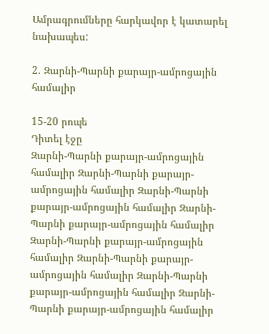Ամրագրումները հարկավոր է կատարել նախապես:

2. Զարնի-Պարնի քարայր-ամրոցային համալիր

15-20 րոպե
Դիտել էջը
Զարնի-Պարնի քարայր-ամրոցային համալիր Զարնի-Պարնի քարայր-ամրոցային համալիր Զարնի-Պարնի քարայր-ամրոցային համալիր Զարնի-Պարնի քարայր-ամրոցային համալիր Զարնի-Պարնի քարայր-ամրոցային համալիր Զարնի-Պարնի քարայր-ամրոցային համալիր Զարնի-Պարնի քարայր-ամրոցային համալիր Զարնի-Պարնի քարայր-ամրոցային համալիր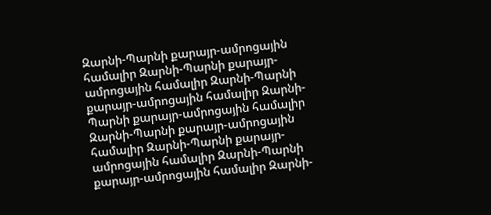Զարնի-Պարնի քարայր-ամրոցային համալիր Զարնի-Պարնի քարայր-ամրոցային համալիր Զարնի-Պարնի քարայր-ամրոցային համալիր Զարնի-Պարնի քարայր-ամրոցային համալիր Զարնի-Պարնի քարայր-ամրոցային համալիր Զարնի-Պարնի քարայր-ամրոցային համալիր Զարնի-Պարնի քարայր-ամրոցային համալիր Զարնի-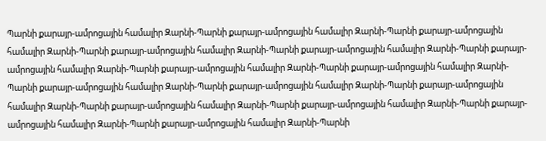Պարնի քարայր-ամրոցային համալիր Զարնի-Պարնի քարայր-ամրոցային համալիր Զարնի-Պարնի քարայր-ամրոցային համալիր Զարնի-Պարնի քարայր-ամրոցային համալիր Զարնի-Պարնի քարայր-ամրոցային համալիր Զարնի-Պարնի քարայր-ամրոցային համալիր Զարնի-Պարնի քարայր-ամրոցային համալիր Զարնի-Պարնի քարայր-ամրոցային համալիր Զարնի-Պարնի քարայր-ամրոցային համալիր Զարնի-Պարնի քարայր-ամրոցային համալիր Զարնի-Պարնի քարայր-ամրոցային համալիր Զարնի-Պարնի քարայր-ամրոցային համալիր Զարնի-Պարնի քարայր-ամրոցային համալիր Զարնի-Պարնի քարայր-ամրոցային համալիր Զարնի-Պարնի քարայր-ամրոցային համալիր Զարնի-Պարնի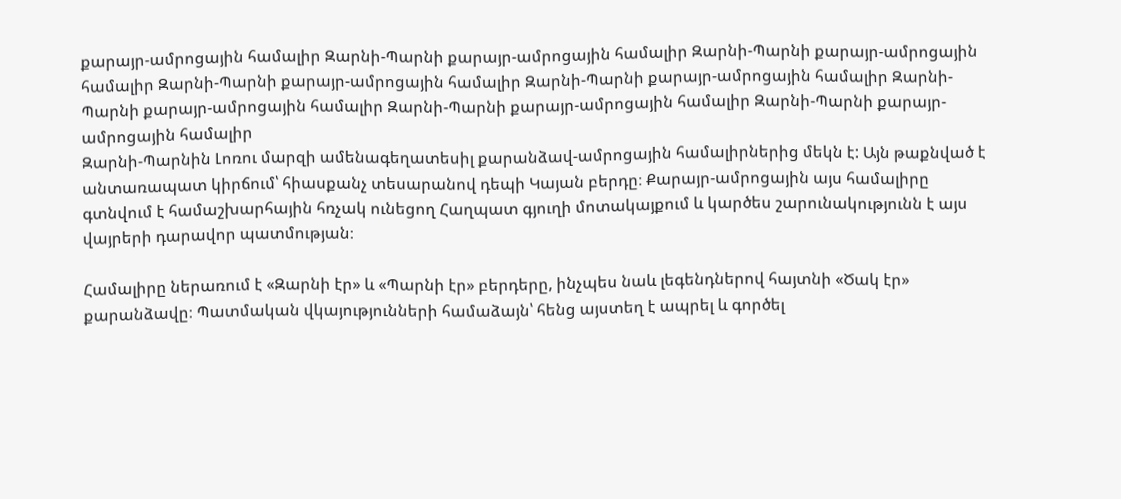քարայր-ամրոցային համալիր Զարնի-Պարնի քարայր-ամրոցային համալիր Զարնի-Պարնի քարայր-ամրոցային համալիր Զարնի-Պարնի քարայր-ամրոցային համալիր Զարնի-Պարնի քարայր-ամրոցային համալիր Զարնի-Պարնի քարայր-ամրոցային համալիր Զարնի-Պարնի քարայր-ամրոցային համալիր Զարնի-Պարնի քարայր-ամրոցային համալիր
Զարնի-Պարնին Լոռու մարզի ամենագեղատեսիլ քարանձավ-ամրոցային համալիրներից մեկն է: Այն թաքնված է անտառապատ կիրճում՝ հիասքանչ տեսարանով դեպի Կայան բերդը։ Քարայր-ամրոցային այս համալիրը գտնվում է համաշխարհային հռչակ ունեցող Հաղպատ գյուղի մոտակայքում և կարծես շարունակությունն է այս վայրերի դարավոր պատմության։

Համալիրը ներառում է «Զարնի էր» և «Պարնի էր» բերդերը, ինչպես նաև լեգենդներով հայտնի «Ծակ էր» քարանձավը։ Պատմական վկայությունների համաձայն՝ հենց այստեղ է ապրել և գործել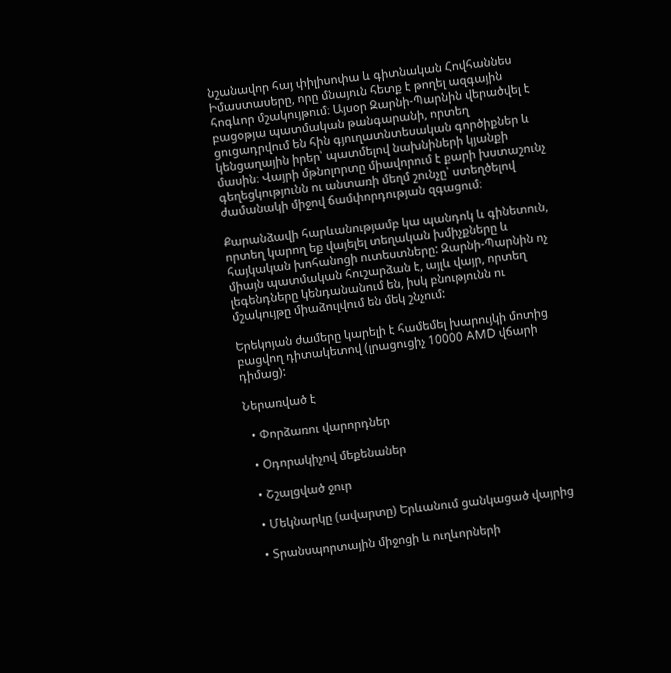նշանավոր հայ փիլիսոփա և գիտնական Հովհաննես Իմաստասերը, որը մնայուն հետք է թողել ազգային հոգևոր մշակույթում։ Այսօր Զարնի-Պարնին վերածվել է բացօթյա պատմական թանգարանի, որտեղ ցուցադրվում են հին գյուղատնտեսական գործիքներ և կենցաղային իրեր՝ պատմելով նախնիների կյանքի մասին։ Վայրի մթնոլորտը միավորում է քարի խստաշունչ գեղեցկությունն ու անտառի մեղմ շունչը՝ ստեղծելով ժամանակի միջով ճամփորդության զգացում։

Քարանձավի հարևանությամբ կա պանդոկ և գինետուն, որտեղ կարող եք վայելել տեղական խմիչքները և հայկական խոհանոցի ուտեստները: Զարնի-Պարնին ոչ միայն պատմական հուշարձան է, այլև վայր, որտեղ լեգենդները կենդանանում են, իսկ բնությունն ու մշակույթը միաձուլվում են մեկ շնչում:

Երեկոյան ժամերը կարելի է համեմել խարույկի մոտից բացվող դիտակետով (լրացուցիչ 10000 AMD վճարի դիմաց):

Ներառված է

  • Փորձառու վարորդներ

  • Օդորակիչով մեքենաներ

  • Շշալցված ջուր

  • Մեկնարկը (ավարտը) Երևանում ցանկացած վայրից

  • Տրանսպորտային միջոցի և ուղևորների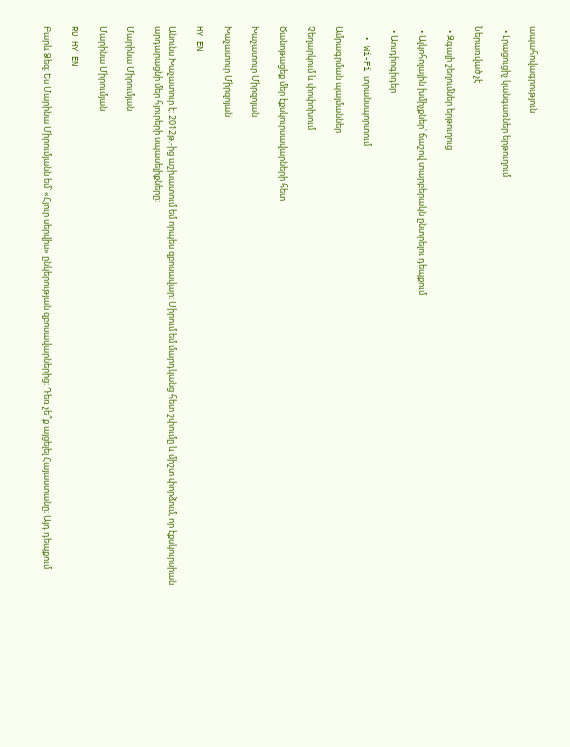ապահովագրություն

  • Լրացուցիչ կանգառներ երթուղում

Ներառված չէ

  • Զգալի շեղումներ երթուղուց

  • Ալկոհոլային խմիչքներ՝ ճաշով տարբերակն ընտրելու դեպքում

  • Աուդիոգիդեր

  • Wi-Fi տրանսպորտում

Ամրագրման պայմաններ

Չեղարկում և փոփոխում

Ծանոթացեք մեր էքսկուրսավարների հետ

Խաչատուր Միրզոյան

Խաչատուր Միրզոյան

HY EN

Անունս Խաչատուր է: 2012թ.-ից աշխատում եմ որպես զբոսավար։ Սիրում եմ մարդկանց հետ շփումը և միշտ փորձում, որ էքսկուրսիան արդարացնի մեր հյուրերի սպասելիքները։

Մարինա Միրումյան

Մարինա Միրումյան

RU HY EN

Բարև Ձեզ։ Ես Մարինա Միրումյանն եմ՝ «Հյուր սերվիս» ընկերության զբոսավարներից։ Դեռ չե՞ք այցելել Հայաստանը։ Այդ դեպքում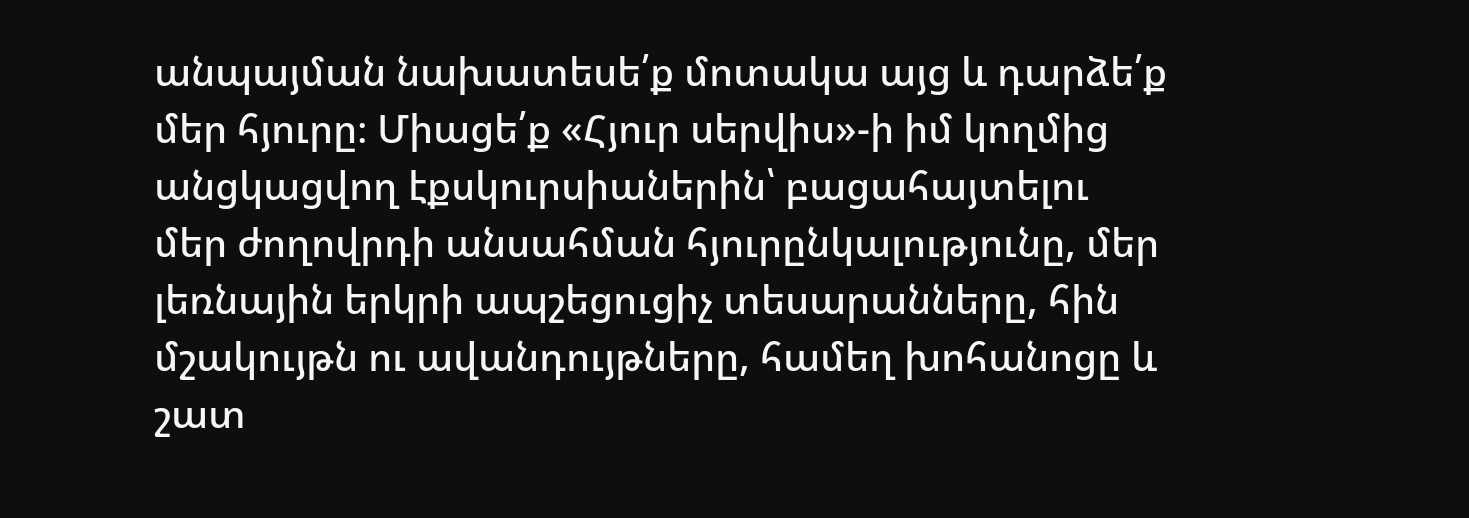անպայման նախատեսե՛ք մոտակա այց և դարձե՛ք մեր հյուրը։ Միացե՛ք «Հյուր սերվիս»-ի իմ կողմից անցկացվող էքսկուրսիաներին՝ բացահայտելու մեր ժողովրդի անսահման հյուրընկալությունը, մեր լեռնային երկրի ապշեցուցիչ տեսարանները, հին մշակույթն ու ավանդույթները, համեղ խոհանոցը և շատ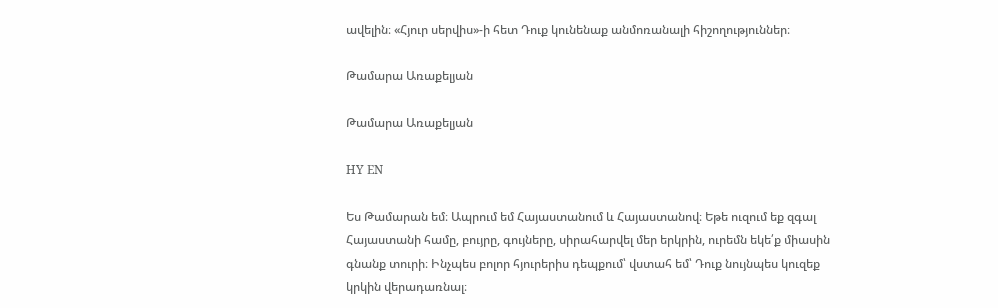ավելին։ «Հյուր սերվիս»-ի հետ Դուք կունենաք անմոռանալի հիշողություններ։

Թամարա Առաքելյան

Թամարա Առաքելյան

HY EN

Ես Թամարան եմ։ Ապրում եմ Հայաստանում և Հայաստանով։ Եթե ուզում եք զգալ Հայաստանի համը, բույրը, գույները, սիրահարվել մեր երկրին, ուրեմն եկե՛ք միասին գնանք տուրի։ Ինչպես բոլոր հյուրերիս դեպքում՝ վստահ եմ՝ Դուք նույնպես կուզեք կրկին վերադառնալ։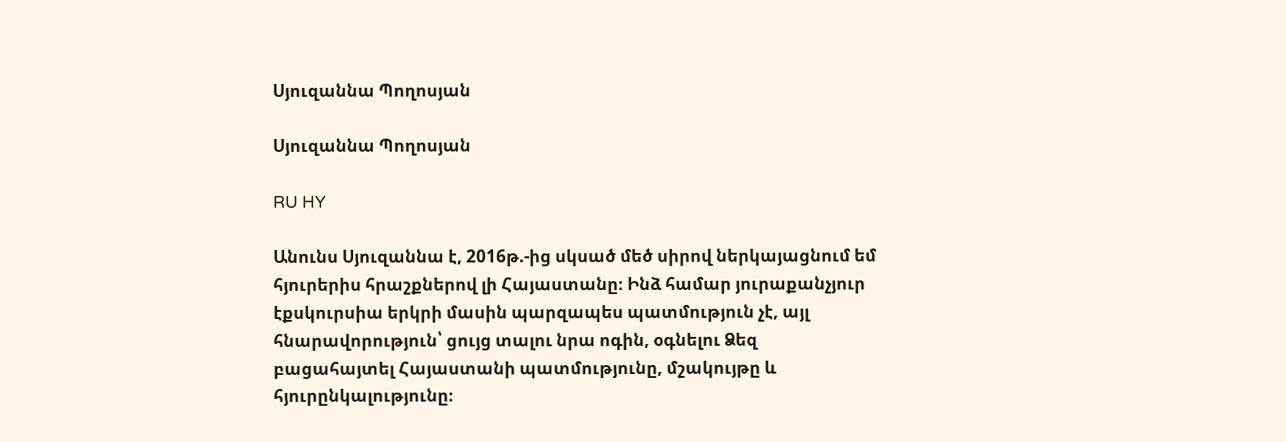Սյուզաննա Պողոսյան

Սյուզաննա Պողոսյան

RU HY

Անունս Սյուզաննա է, 2016թ.-ից սկսած մեծ սիրով ներկայացնում եմ հյուրերիս հրաշքներով լի Հայաստանը։ Ինձ համար յուրաքանչյուր էքսկուրսիա երկրի մասին պարզապես պատմություն չէ, այլ հնարավորություն՝ ցույց տալու նրա ոգին, օգնելու Ձեզ բացահայտել Հայաստանի պատմությունը, մշակույթը և հյուրընկալությունը։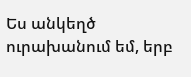Ես անկեղծ ուրախանում եմ, երբ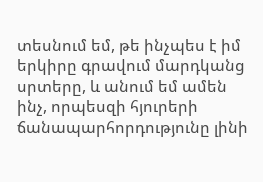տեսնում եմ, թե ինչպես է իմ երկիրը գրավում մարդկանց սրտերը, և անում եմ ամեն ինչ, որպեսզի հյուրերի ճանապարհորդությունը լինի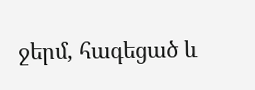ջերմ, հագեցած և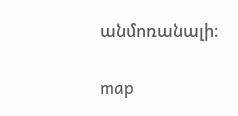անմոռանալի։

map